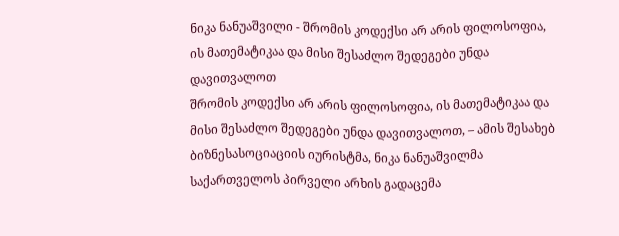ნიკა ნანუაშვილი - შრომის კოდექსი არ არის ფილოსოფია, ის მათემატიკაა და მისი შესაძლო შედეგები უნდა დავითვალოთ
შრომის კოდექსი არ არის ფილოსოფია, ის მათემატიკაა და მისი შესაძლო შედეგები უნდა დავითვალოთ, – ამის შესახებ ბიზნესასოციაციის იურისტმა, ნიკა ნანუაშვილმა საქართველოს პირველი არხის გადაცემა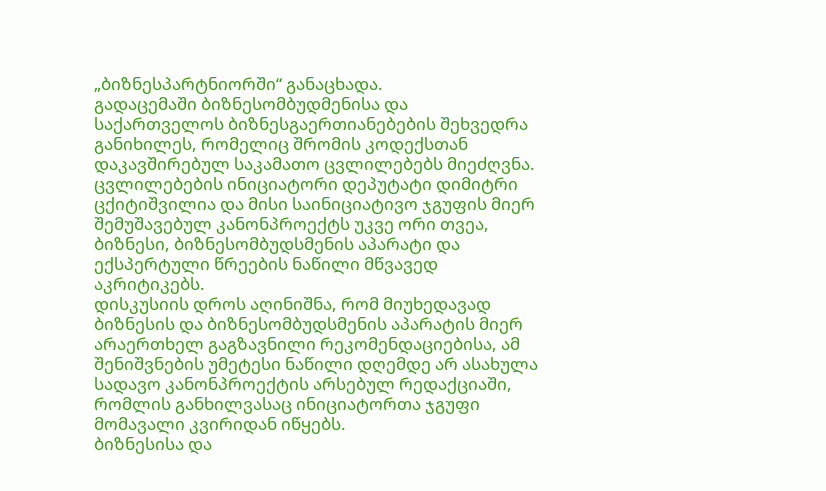„ბიზნესპარტნიორში“ განაცხადა.
გადაცემაში ბიზნესომბუდმენისა და საქართველოს ბიზნესგაერთიანებების შეხვედრა განიხილეს, რომელიც შრომის კოდექსთან დაკავშირებულ საკამათო ცვლილებებს მიეძღვნა. ცვლილებების ინიციატორი დეპუტატი დიმიტრი ცქიტიშვილია და მისი საინიციატივო ჯგუფის მიერ შემუშავებულ კანონპროექტს უკვე ორი თვეა, ბიზნესი, ბიზნესომბუდსმენის აპარატი და ექსპერტული წრეების ნაწილი მწვავედ აკრიტიკებს.
დისკუსიის დროს აღინიშნა, რომ მიუხედავად ბიზნესის და ბიზნესომბუდსმენის აპარატის მიერ არაერთხელ გაგზავნილი რეკომენდაციებისა, ამ შენიშვნების უმეტესი ნაწილი დღემდე არ ასახულა სადავო კანონპროექტის არსებულ რედაქციაში, რომლის განხილვასაც ინიციატორთა ჯგუფი მომავალი კვირიდან იწყებს.
ბიზნესისა და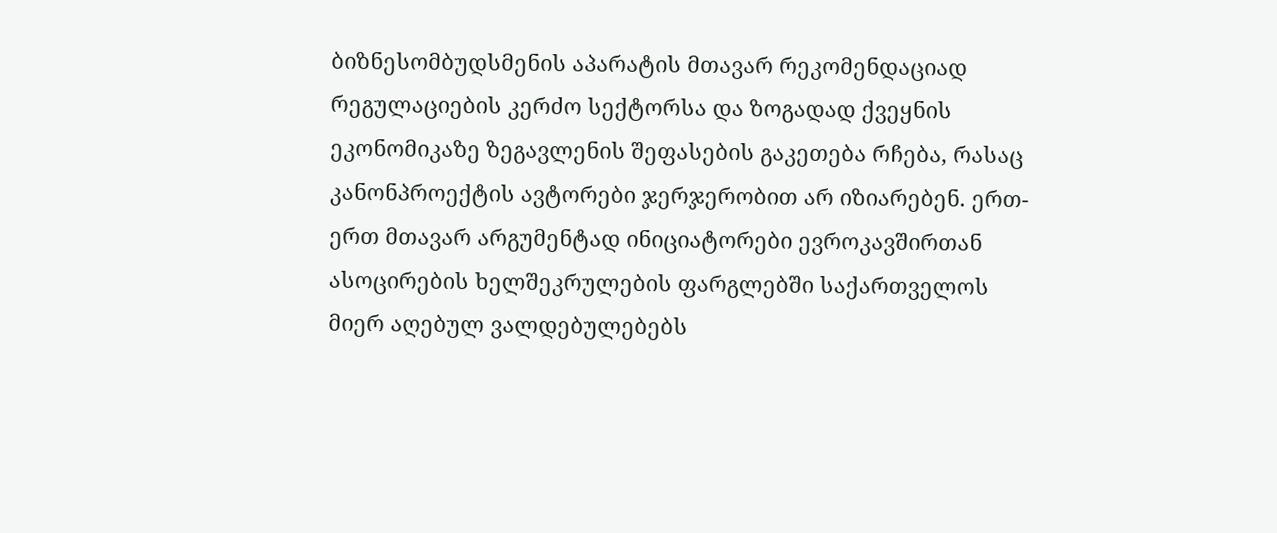ბიზნესომბუდსმენის აპარატის მთავარ რეკომენდაციად რეგულაციების კერძო სექტორსა და ზოგადად ქვეყნის ეკონომიკაზე ზეგავლენის შეფასების გაკეთება რჩება, რასაც კანონპროექტის ავტორები ჯერჯერობით არ იზიარებენ. ერთ-ერთ მთავარ არგუმენტად ინიციატორები ევროკავშირთან ასოცირების ხელშეკრულების ფარგლებში საქართველოს მიერ აღებულ ვალდებულებებს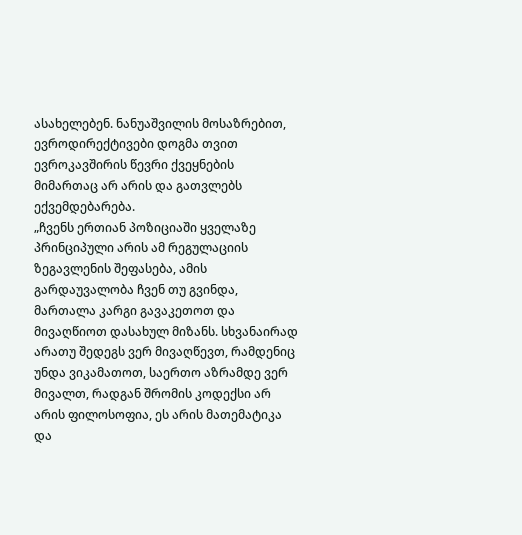ასახელებენ. ნანუაშვილის მოსაზრებით, ევროდირექტივები დოგმა თვით ევროკავშირის წევრი ქვეყნების მიმართაც არ არის და გათვლებს ექვემდებარება.
„ჩვენს ერთიან პოზიციაში ყველაზე პრინციპული არის ამ რეგულაციის ზეგავლენის შეფასება, ამის გარდაუვალობა ჩვენ თუ გვინდა, მართალა კარგი გავაკეთოთ და მივაღწიოთ დასახულ მიზანს. სხვანაირად არათუ შედეგს ვერ მივაღწევთ, რამდენიც უნდა ვიკამათოთ, საერთო აზრამდე ვერ მივალთ, რადგან შრომის კოდექსი არ არის ფილოსოფია, ეს არის მათემატიკა და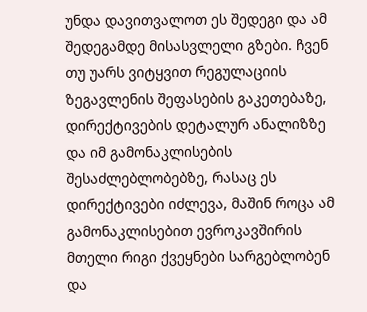უნდა დავითვალოთ ეს შედეგი და ამ შედეგამდე მისასვლელი გზები. ჩვენ თუ უარს ვიტყვით რეგულაციის ზეგავლენის შეფასების გაკეთებაზე, დირექტივების დეტალურ ანალიზზე და იმ გამონაკლისების შესაძლებლობებზე, რასაც ეს დირექტივები იძლევა, მაშინ როცა ამ გამონაკლისებით ევროკავშირის მთელი რიგი ქვეყნები სარგებლობენ და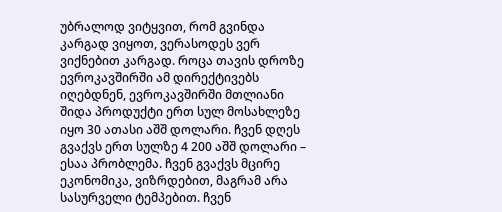უბრალოდ ვიტყვით, რომ გვინდა კარგად ვიყოთ, ვერასოდეს ვერ ვიქნებით კარგად. როცა თავის დროზე ევროკავშირში ამ დირექტივებს იღებდნენ, ევროკავშირში მთლიანი შიდა პროდუქტი ერთ სულ მოსახლეზე იყო 30 ათასი აშშ დოლარი. ჩვენ დღეს გვაქვს ერთ სულზე 4 200 აშშ დოლარი – ესაა პრობლემა. ჩვენ გვაქვს მცირე ეკონომიკა, ვიზრდებით, მაგრამ არა სასურველი ტემპებით. ჩვენ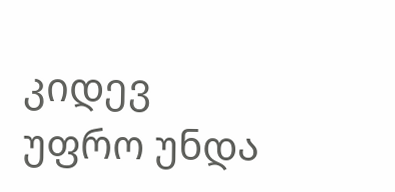კიდევ უფრო უნდა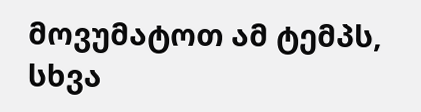მოვუმატოთ ამ ტემპს, სხვა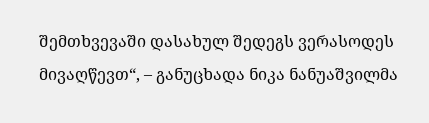შემთხვევაში დასახულ შედეგს ვერასოდეს მივაღწევთ“, – განუცხადა ნიკა ნანუაშვილმა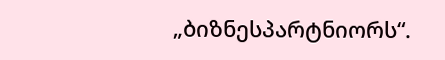„ბიზნესპარტნიორს“.